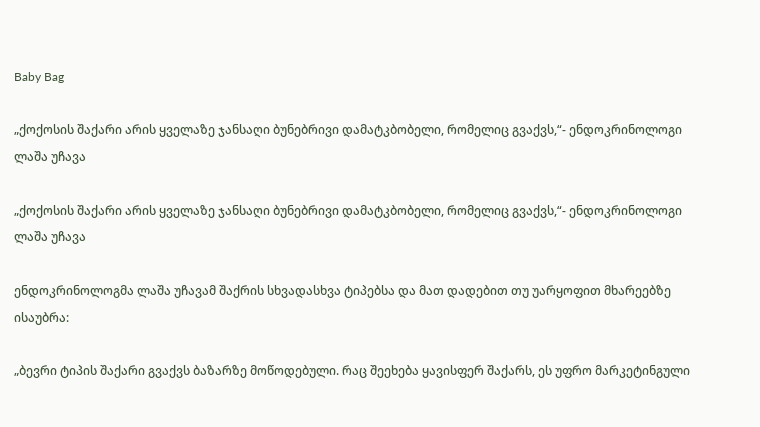Baby Bag

„ქოქოსის შაქარი არის ყველაზე ჯანსაღი ბუნებრივი დამატკბობელი, რომელიც გვაქვს,“- ენდოკრინოლოგი ლაშა უჩავა

„ქოქოსის შაქარი არის ყველაზე ჯანსაღი ბუნებრივი დამატკბობელი, რომელიც გვაქვს,“- ენდოკრინოლოგი ლაშა უჩავა

ენდოკრინოლოგმა ლაშა უჩავამ შაქრის სხვადასხვა ტიპებსა და მათ დადებით თუ უარყოფით მხარეებზე ისაუბრა:

„ბევრი ტიპის შაქარი გვაქვს ბაზარზე მოწოდებული. რაც შეეხება ყავისფერ შაქარს, ეს უფრო მარკეტინგული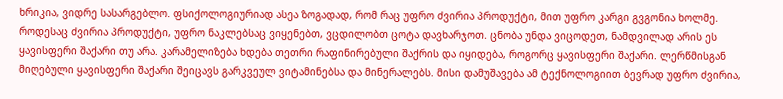ხრიკია, ვიდრე სასარგებლო. ფსიქოლოგიურიად ასეა ზოგადად, რომ რაც უფრო ძვირია პროდუქტი, მით უფრო კარგი გვგონია ხოლმე. როდესაც ძვირია პროდუქტი, უფრო ნაკლებსაც ვიყენებთ, ვცდილობთ ცოტა დავხარჯოთ. ცნობა უნდა ვიცოდეთ, ნამდვილად არის ეს ყავისფერი შაქარი თუ არა. კარამელიზება ხდება თეთრი რაფინირებული შაქრის და იყიდება, როგორც ყავისფერი შაქარი. ლერწმისგან მიღებული ყავისფერი შაქარი შეიცავს გარკვეულ ვიტამინებსა და მინერალებს. მისი დამუშავება ამ ტექნოლოგიით ბევრად უფრო ძვირია,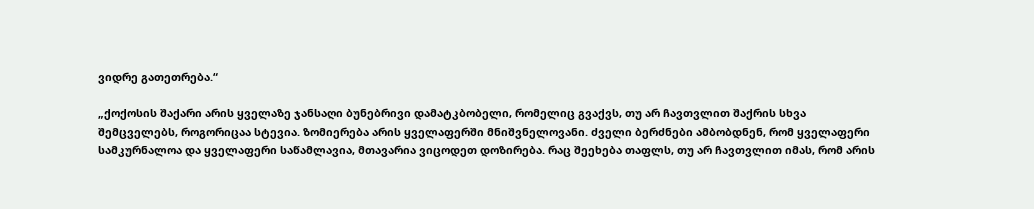ვიდრე გათეთრება.“

„ქოქოსის შაქარი არის ყველაზე ჯანსაღი ბუნებრივი დამატკბობელი, რომელიც გვაქვს, თუ არ ჩავთვლით შაქრის სხვა შემცველებს, როგორიცაა სტევია. ზომიერება არის ყველაფერში მნიშვნელოვანი. ძველი ბერძნები ამბობდნენ, რომ ყველაფერი სამკურნალოა და ყველაფერი საწამლავია, მთავარია ვიცოდეთ დოზირება. რაც შეეხება თაფლს, თუ არ ჩავთვლით იმას, რომ არის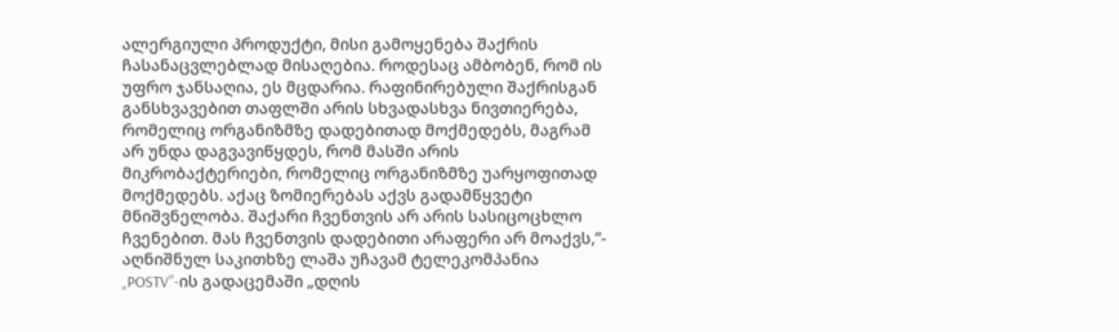ალერგიული პროდუქტი, მისი გამოყენება შაქრის ჩასანაცვლებლად მისაღებია. როდესაც ამბობენ, რომ ის უფრო ჯანსაღია, ეს მცდარია. რაფინირებული შაქრისგან განსხვავებით თაფლში არის სხვადასხვა ნივთიერება, რომელიც ორგანიზმზე დადებითად მოქმედებს, მაგრამ არ უნდა დაგვავიწყდეს, რომ მასში არის მიკრობაქტერიები, რომელიც ორგანიზმზე უარყოფითად მოქმედებს. აქაც ზომიერებას აქვს გადამწყვეტი მნიშვნელობა. შაქარი ჩვენთვის არ არის სასიცოცხლო ჩვენებით. მას ჩვენთვის დადებითი არაფერი არ მოაქვს,“- აღნიშნულ საკითხზე ლაშა უჩავამ ტელეკომპანია „POSTV”-ის გადაცემაში „დღის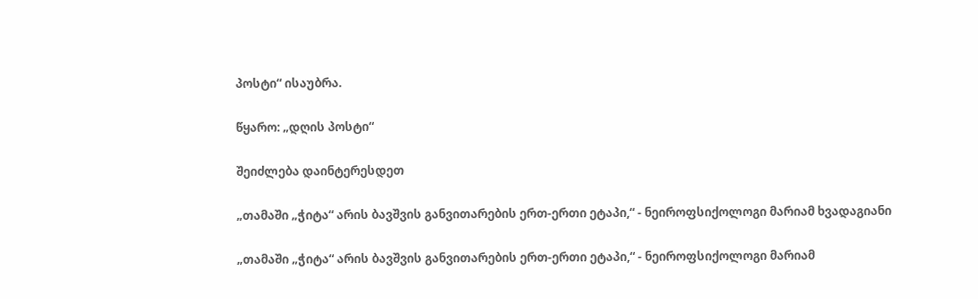პოსტი“ ისაუბრა.

წყარო: „დღის პოსტი“

შეიძლება დაინტერესდეთ

„თამაში „ჭიტა“ არის ბავშვის განვითარების ერთ-ერთი ეტაპი,“ - ნეიროფსიქოლოგი მარიამ ხვადაგიანი

„თამაში „ჭიტა“ არის ბავშვის განვითარების ერთ-ერთი ეტაპი,“ - ნეიროფსიქოლოგი მარიამ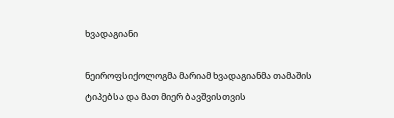ხვადაგიანი

ნეიროფსიქოლოგმა მარიამ ხვადაგიანმა თამაშის ტიპებსა და მათ მიერ ბავშვისთვის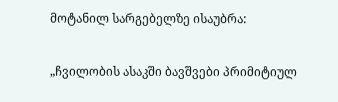მოტანილ სარგებელზე ისაუბრა:

„ჩვილობის ასაკში ბავშვები პრიმიტიულ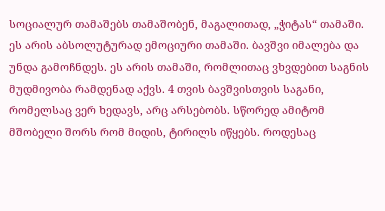სოციალურ თამაშებს თამაშობენ, მაგალითად, „ჭიტას“ თამაში. ეს არის აბსოლუტურად ემოციური თამაში. ბავშვი იმალება და უნდა გამოჩნდეს. ეს არის თამაში, რომლითაც ვხვდებით საგნის მუდმივობა რამდენად აქვს. 4 თვის ბავშვისთვის საგანი, რომელსაც ვერ ხედავს, არც არსებობს. სწორედ ამიტომ მშობელი შორს რომ მიდის, ტირილს იწყებს. როდესაც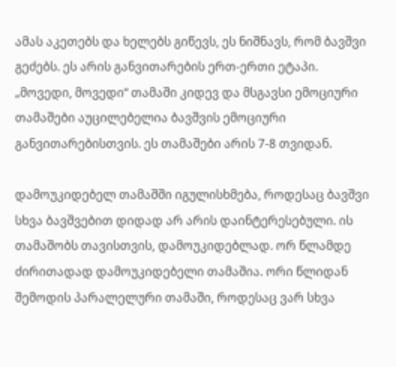ამას აკეთებს და ხელებს გიწევს, ეს ნიშნავს, რომ ბავშვი გეძებს. ეს არის განვითარების ერთ-ერთი ეტაპი. „მოვედი, მოვედი“ თამაში კიდევ და მსგავსი ემოციური თამაშები აუცილებელია ბავშვის ემოციური განვითარებისთვის. ეს თამაშები არის 7-8 თვიდან.

დამოუკიდებელ თამაშში იგულისხმება, როდესაც ბავშვი სხვა ბავშვებით დიდად არ არის დაინტერესებული. ის თამაშობს თავისთვის, დამოუკიდებლად. ორ წლამდე ძირითადად დამოუკიდებელი თამაშია. ორი წლიდან შემოდის პარალელური თამაში, როდესაც ვარ სხვა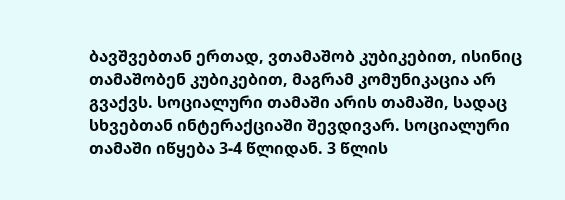ბავშვებთან ერთად, ვთამაშობ კუბიკებით, ისინიც თამაშობენ კუბიკებით, მაგრამ კომუნიკაცია არ გვაქვს. სოციალური თამაში არის თამაში, სადაც სხვებთან ინტერაქციაში შევდივარ. სოციალური თამაში იწყება 3-4 წლიდან. 3 წლის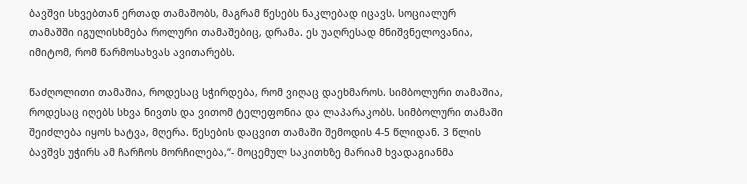ბავშვი სხვებთან ერთად თამაშობს, მაგრამ წესებს ნაკლებად იცავს. სოციალურ თამაშში იგულისხმება როლური თამაშებიც, დრამა. ეს უაღრესად მნიშვნელოვანია, იმიტომ, რომ წარმოსახვას ავითარებს.

წაძღოლითი თამაშია, როდესაც სჭირდება, რომ ვიღაც დაეხმაროს. სიმბოლური თამაშია, როდესაც იღებს სხვა ნივთს და ვითომ ტელეფონია და ლაპარაკობს. სიმბოლური თამაში შეიძლება იყოს ხატვა, მღერა. წესების დაცვით თამაში შემოდის 4-5 წლიდან. 3 წლის ბავშვს უჭირს ამ ჩარჩოს მორჩილება,“- მოცემულ საკითხზე მარიამ ხვადაგიანმა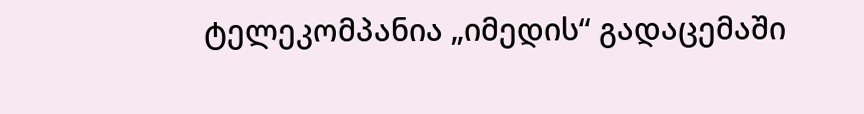ტელეკომპანია „იმედის“ გადაცემაში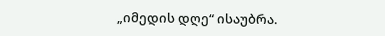„იმედის დღე“ ისაუბრა.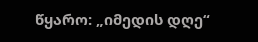წყარო: „იმედის დღე“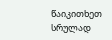წაიკითხეთ სრულად